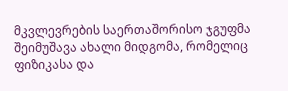მკვლევრების საერთაშორისო ჯგუფმა შეიმუშავა ახალი მიდგომა, რომელიც ფიზიკასა და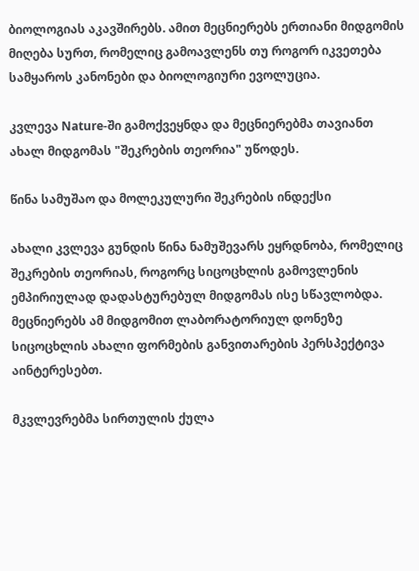ბიოლოგიას აკავშირებს. ამით მეცნიერებს ერთიანი მიდგომის მიღება სურთ, რომელიც გამოავლენს თუ როგორ იკვეთება სამყაროს კანონები და ბიოლოგიური ევოლუცია.

კვლევა Nature-ში გამოქვეყნდა და მეცნიერებმა თავიანთ ახალ მიდგომას "შეკრების თეორია" უწოდეს.

წინა სამუშაო და მოლეკულური შეკრების ინდექსი

ახალი კვლევა გუნდის წინა ნამუშევარს ეყრდნობა, რომელიც შეკრების თეორიას, როგორც სიცოცხლის გამოვლენის ემპირიულად დადასტურებულ მიდგომას ისე სწავლობდა. მეცნიერებს ამ მიდგომით ლაბორატორიულ დონეზე სიცოცხლის ახალი ფორმების განვითარების პერსპექტივა აინტერესებთ.

მკვლევრებმა სირთულის ქულა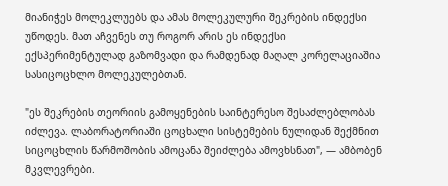მიანიჭეს მოლეკლუებს და ამას მოლეკულური შეკრების ინდექსი უწოდეს. მათ აჩვენეს თუ როგორ არის ეს ინდექსი ექსპერიმენტულად გაზომვადი და რამდენად მაღალ კორელაციაშია სასიცოცხლო მოლეკულებთან.

"ეს შეკრების თეორიის გამოყენების საინტერესო შესაძლებლობას იძლევა. ლაბორატორიაში ცოცხალი სისტემების ნულიდან შექმნით სიცოცხლის წარმოშობის ამოცანა შეიძლება ამოვხსნათ", — ამბობენ მკვლევრები.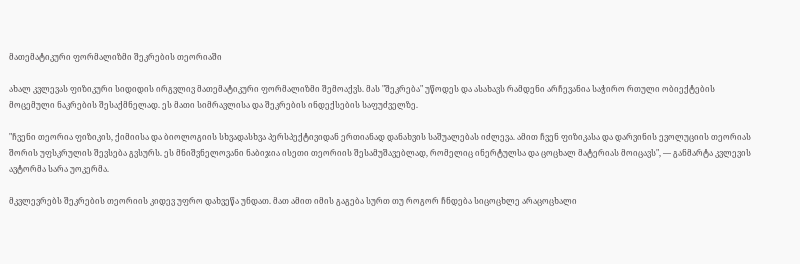მათემატიკური ფორმალიზმი შეკრების თეორიაში

ახალ კვლევას ფიზიკური სიდიდის ირგვლივ მათემატიკური ფორმალიზმი შემოაქვს. მას "შეკრება" უწოდეს და ასახავს რამდენი არჩევანია საჭირო რთული ობიექტების მოცემული ნაკრების შესაქმნელად. ეს მათი სიმრავლისა და შეკრების ინდექსების საფუძველზე.

"ჩვენი თეორია ფიზიკის, ქიმიისა და ბიოლოგიის სხვადასხვა პერსპექტივიდან ერთიანად დანახვის საშუალებას იძლევა. ამით ჩვენ ფიზიკასა და დარვინის ევოლუციის თეორიას შორის უფსკრულის შევსება გვსურს. ეს მნიშვნელოვანი ნაბიჯია ისეთი თეორიის შესამუშავებლად, რომელიც ინერტულსა და ცოცხალ მატერიას მოიცავს", — განმარტა კვლევის ავტორმა სარა უოკერმა.

მკვლევრებს შეკრების თეორიის კიდევ უფრო დახვეწა უნდათ. მათ ამით იმის გაგება სურთ თუ როგორ ჩნდება სიცოცხლე არაცოცხალი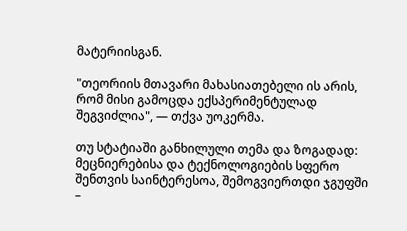მატერიისგან.

"თეორიის მთავარი მახასიათებელი ის არის, რომ მისი გამოცდა ექსპერიმენტულად შეგვიძლია", — თქვა უოკერმა.

თუ სტატიაში განხილული თემა და ზოგადად: მეცნიერებისა და ტექნოლოგიების სფერო შენთვის საინტერესოა, შემოგვიერთდი ჯგუფში –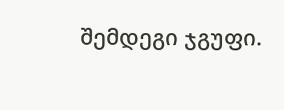შემდეგი ჯგუფი.